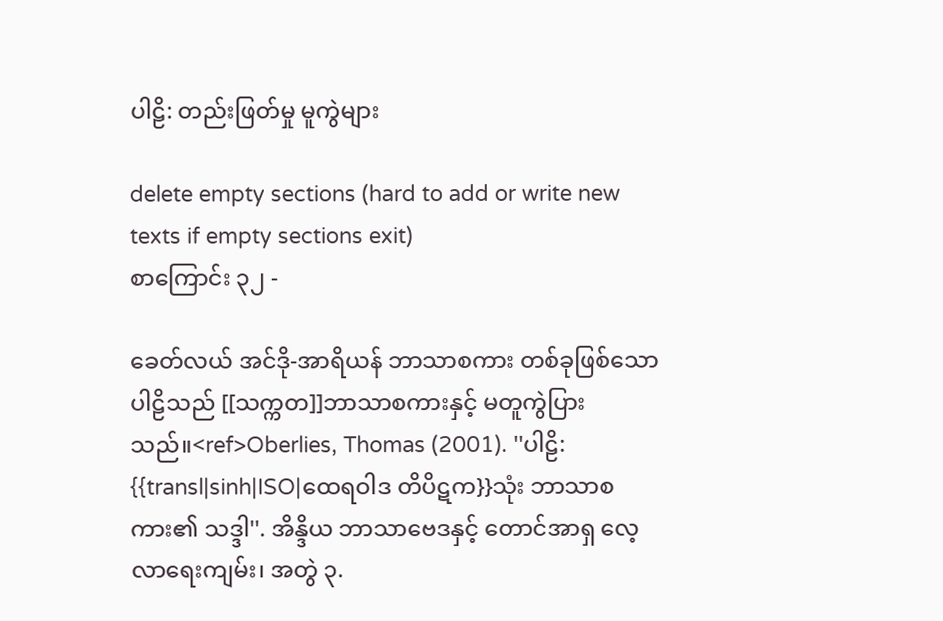ပါဠိ: တည်းဖြတ်မှု မူကွဲများ

delete empty sections (hard to add or write new texts if empty sections exit)
စာကြောင်း ၃၂ -

ခေတ်လယ် အင်ဒို-အာရိယန် ဘာသာစကား တစ်ခုဖြစ်သော ပါဠိသည် [[သက္ကတ]]ဘာသာစကားနှင့် မတူကွဲပြားသည်။<ref>Oberlies, Thomas (2001). ''ပါဠိ: {{transl|sinh|ISO|ထေရဝါဒ တိပိဋက}}သုံး ဘာသာစကား၏ သဒ္ဒါ''. အိန္ဒိယ ဘာသာဗေဒနှင့် တောင်အာရှ လေ့လာရေးကျမ်း၊ အတွဲ ၃.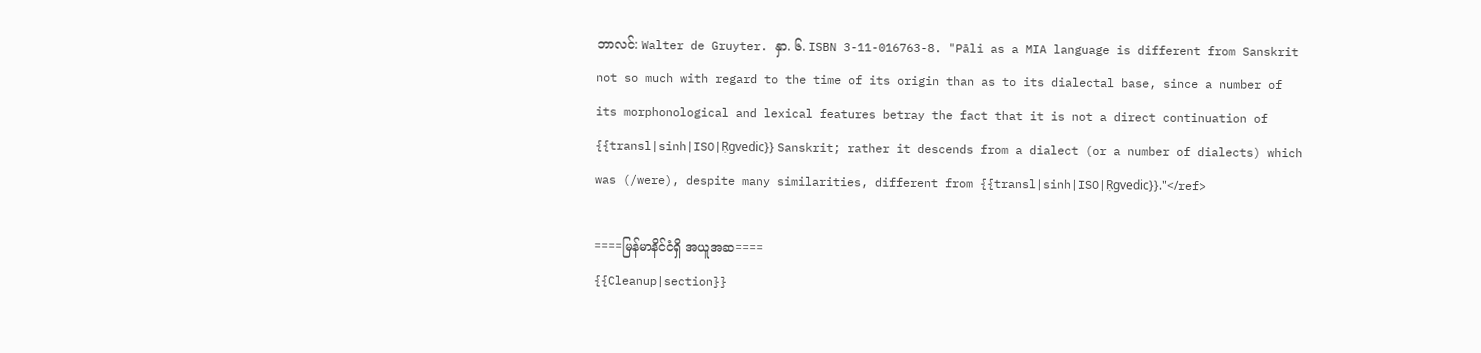ဘာလင်: Walter de Gruyter. နှာ. ၆. ISBN 3-11-016763-8. "Pāli as a MIA language is different from Sanskrit not so much with regard to the time of its origin than as to its dialectal base, since a number of its morphonological and lexical features betray the fact that it is not a direct continuation of {{transl|sinh|ISO|Ṛgvedic}} Sanskrit; rather it descends from a dialect (or a number of dialects) which was (/were), despite many similarities, different from {{transl|sinh|ISO|Ṛgvedic}}."</ref>

====မြန်မာနိင်ငံရှိ အယူအဆ====
{{Cleanup|section}}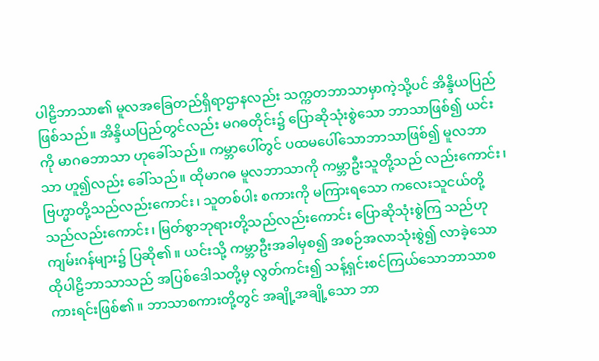ပါဠိဘာသာ၏ မူလအခြေတည်ရှိရာဌာနလည်း သက္ကတဘာသာမှာကဲ့သို့ပင် အိန္ဒိယပြည် ဖြစ်သည်။ အိန္ဒိယပြည်တွင်လည်း မဂဓတိုင်း၌ ပြောဆိုသုံးစွဲသော ဘာသာဖြစ်၍ ယင်းကို မာဂဓဘာသာ ဟုခေါ်သည်။ ကမ္ဘာပေါ်တွင် ပထမပေါ်သောဘာသာဖြစ်၍ မူလဘာသာ ဟူ၍လည်း ခေါ်သည်။ ထိုမာဂဓ မူလဘာသာကို ကမ္ဘာဦးသူတို့သည် လည်းကောင်း၊ ဗြဟ္မာတို့သည်လည်းကောင်း၊ သူတစ်ပါး စကားကို မကြားရသော ကလေးသူငယ်တို့သည်လည်းကောင်း၊ မြတ်စွာဘုရားတို့သည်လည်းကောင်း ပြောဆိုသုံးစွဲကြ သည်ဟု ကျမ်းဂန်များ၌ ပြဆို၏။ ယင်းသို့ ကမ္ဘာဦးအခါမှစ၍ အစဉ်အလာသုံးစွဲ၍ လာခဲ့သော ထိုပါဠိဘာသာသည် အပြစ်ဒေါသတို့မှ လွတ်ကင်း၍ သန့်ရှင်းစင်ကြယ်သောဘာသာစကားရင်းဖြစ်၏။ ဘာသာစကားတို့တွင် အချို့အချို့သော ဘာ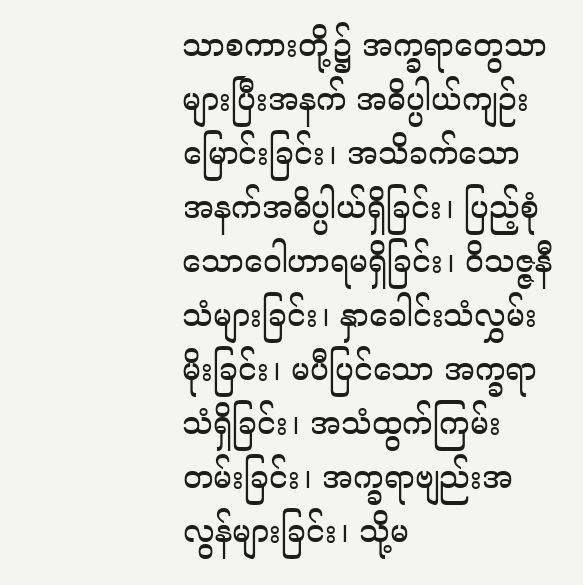သာစကားတို့၌ အက္ခရာတွေသာ များပြီးအနက် အဓိပ္ပါယ်ကျဉ်းမြောင်းခြင်း၊ အသိခက်သော အနက်အဓိပ္ပါယ်ရှိခြင်း၊ ပြည့်စုံသောဝေါဟာရမရှိခြင်း၊ ဝိသဇ္ဇနီသံများခြင်း၊ နှာခေါင်းသံလွှမ်းမိုးခြင်း၊ မပီပြင်သော အက္ခရာသံရှိခြင်း၊ အသံထွက်ကြမ်း တမ်းခြင်း၊ အက္ခရာဗျည်းအလွန်များခြင်း၊ သို့မ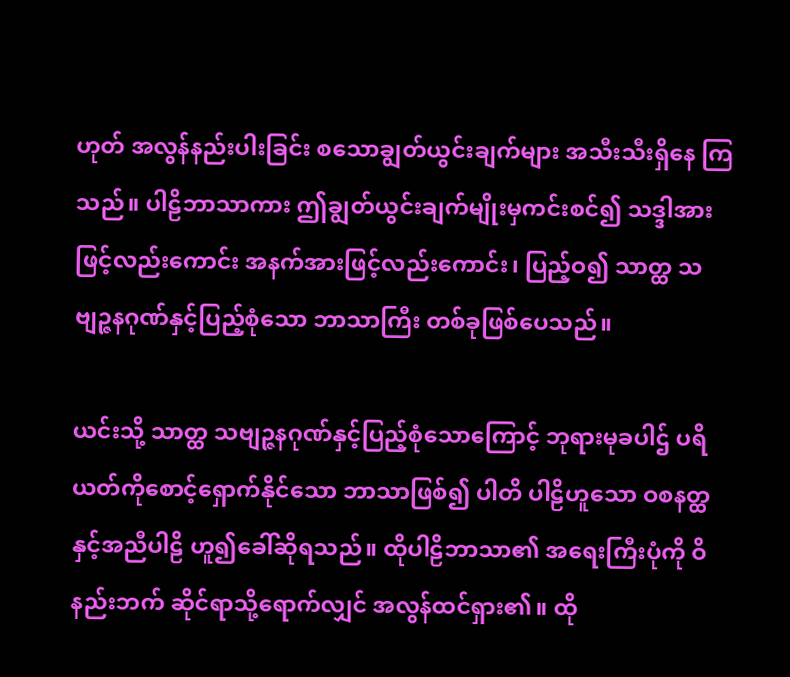ဟုတ် အလွန်နည်းပါးခြင်း စသောချွတ်ယွင်းချက်များ အသီးသီးရှိနေ ကြသည်။ ပါဠိဘာသာကား ဤချွတ်ယွင်းချက်မျိုးမှကင်းစင်၍ သဒ္ဒါအားဖြင့်လည်းကောင်း အနက်အားဖြင့်လည်းကောင်း၊ ပြည့်ဝ၍ သာတ္ထ သဗျဉ္ဇနဂုဏ်နှင့်ပြည့်စုံသော ဘာသာကြီး တစ်ခုဖြစ်ပေသည်။

ယင်းသို့ သာတ္ထ သဗျဉ္ဇနဂုဏ်နှင့်ပြည့်စုံသောကြောင့် ဘုရားမုခပါဌ် ပရိယတ်ကိုစောင့်ရှောက်နိုင်သော ဘာသာဖြစ်၍ ပါတိ ပါဠိဟူသော ဝစနတ္ထနှင့်အညီပါဠိ ဟူ၍ခေါ်ဆိုရသည်။ ထိုပါဠိဘာသာ၏ အရေးကြီးပုံကို ဝိနည်းဘက် ဆိုင်ရာသို့ရောက်လျှင် အလွန်ထင်ရှား၏။ ထို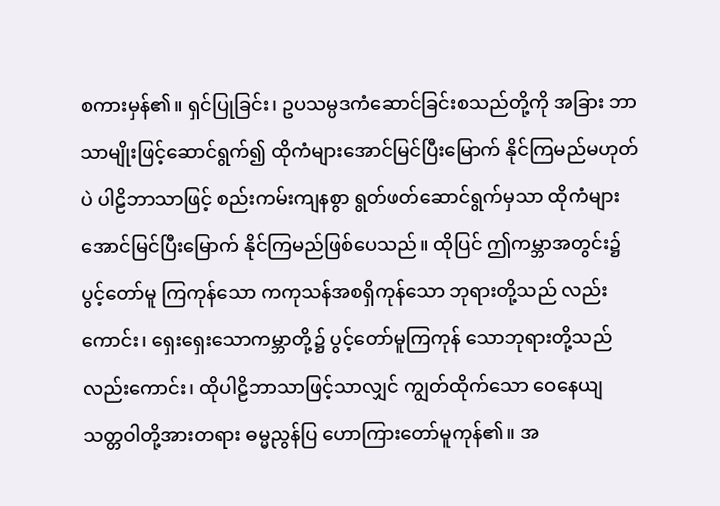စကားမှန်၏။ ရှင်ပြုခြင်း၊ ဥပသမ္ပဒကံဆောင်ခြင်းစသည်တို့ကို အခြား ဘာသာမျိုးဖြင့်ဆောင်ရွက်၍ ထိုကံများအောင်မြင်ပြီးမြောက် နိုင်ကြမည်မဟုတ်ပဲ ပါဠိဘာသာဖြင့် စည်းကမ်းကျနစွာ ရွတ်ဖတ်ဆောင်ရွက်မှသာ ထိုကံများအောင်မြင်ပြီးမြောက် နိုင်ကြမည်ဖြစ်ပေသည်။ ထိုပြင် ဤကမ္ဘာအတွင်း၌ ပွင့်တော်မူ ကြကုန်သော ကကုသန်အစရှိကုန်သော ဘုရားတို့သည် လည်းကောင်း၊ ရှေးရှေးသောကမ္ဘာတို့၌ ပွင့်တော်မူကြကုန် သောဘုရားတို့သည်လည်းကောင်း၊ ထိုပါဠိဘာသာဖြင့်သာလျှင် ကျွတ်ထိုက်သော ဝေနေယျသတ္တဝါတို့အားတရား ဓမ္မညွန်ပြ ဟောကြားတော်မူကုန်၏။ အ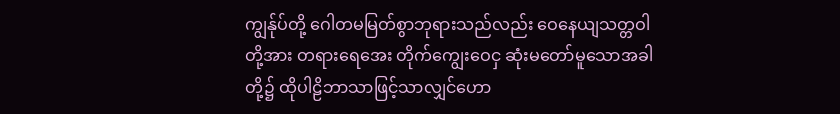ကျွန်ုပ်တို့ ဂေါတမမြတ်စွာဘုရားသည်လည်း ဝေနေယျသတ္တဝါတို့အား တရားရေအေး တိုက်ကျွေးဝေငှ ဆုံးမတော်မူသောအခါတို့၌ ထိုပါဠိဘာသာဖြင့်သာလျှင်ဟော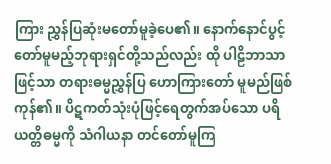ကြား ညွှန်ပြဆုံးမတော်မူခဲ့ပေ၏။ နောက်နောင်ပွင့်တော်မူမည့်ဘုရားရှင်တို့သည်လည်း ထို ပါဠိဘာသာဖြင့်သာ တရားဓမ္မညွှန်ပြ ဟောကြားတော် မူမည်ဖြစ်ကုန်၏။ ပိဋကတ်သုံးပုံဖြင့်ရေတွက်အပ်သော ပရိယတ္တိဓမ္မကို သံဂါယနာ တင်တော်မူကြ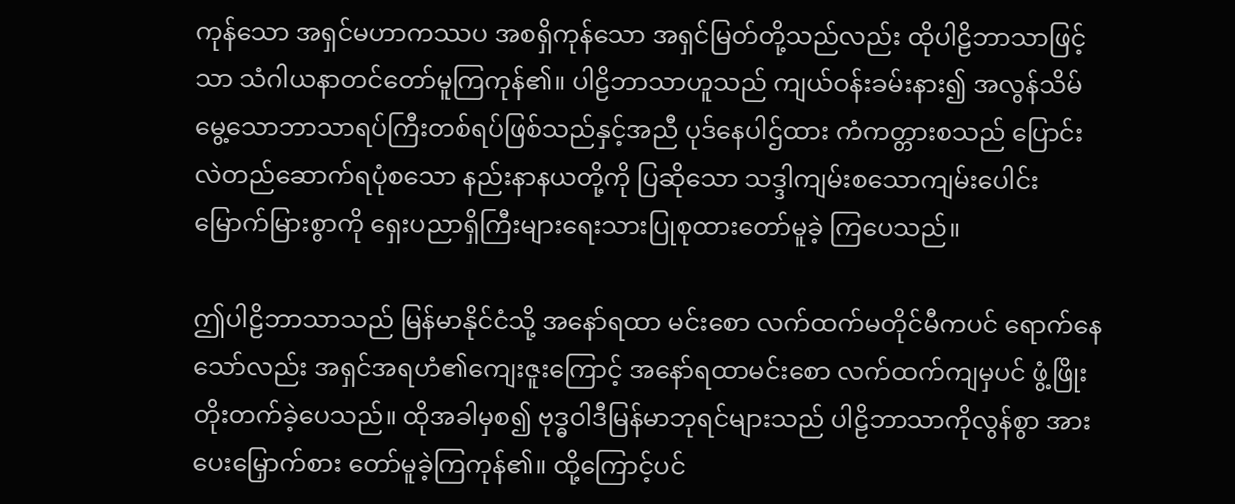ကုန်သော အရှင်မဟာကဿပ အစရှိကုန်သော အရှင်မြတ်တို့သည်လည်း ထိုပါဠိဘာသာဖြင့်သာ သံဂါယနာတင်တော်မူကြကုန်၏။ ပါဠိဘာသာဟူသည် ကျယ်ဝန်းခမ်းနား၍ အလွန်သိမ်မွေ့သောဘာသာရပ်ကြီးတစ်ရပ်ဖြစ်သည်နှင့်အညီ ပုဒ်နေပါဌ်ထား ကံကတ္တားစသည် ပြောင်းလဲတည်ဆောက်ရပုံစသော နည်းနာနယတို့ကို ပြဆိုသော သဒ္ဒါကျမ်းစသောကျမ်းပေါင်း မြောက်မြားစွာကို ရှေးပညာရှိကြီးများရေးသားပြုစုထားတော်မူခဲ့ ကြပေသည်။

ဤပါဠိဘာသာသည် မြန်မာနိုင်ငံသို့ အနော်ရထာ မင်းစော လက်ထက်မတိုင်မီကပင် ရောက်နေသော်လည်း အရှင်အရဟံ၏ကျေးဇူးကြောင့် အနော်ရထာမင်းစော လက်ထက်ကျမှပင် ဖွံ့ဖြိုးတိုးတက်ခဲ့ပေသည်။ ထိုအခါမှစ၍ ဗုဒ္ဓဝါဒီမြန်မာဘုရင်များသည် ပါဠိဘာသာကိုလွန်စွာ အားပေးမြှောက်စား တော်မူခဲ့ကြကုန်၏။ ထို့ကြောင့်ပင်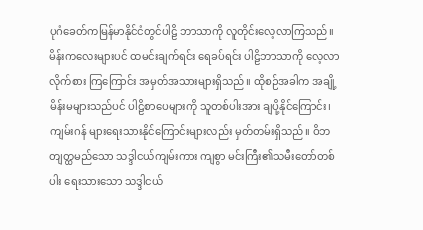ပုဂံခေတ်ကမြန်မာနိုင်ငံတွင်ပါဠိ ဘာသာကို လူတိုင်းလေ့လာကြသည်။ မိန်းကလေးများပင် ထမင်းချက်ရင်း ရေခပ်ရင်း ပါဠိဘာသာကို လေ့လာလိုက်စား ကြကြောင်း အမှတ်အသားများရှိသည်။ ထိုစဉ်အခါက အချို့မိန်းမများသည်ပင် ပါဠိစာပေများကို သူတစ်ပါးအား ချပို့နိုင်ကြောင်း၊ ကျမ်းဂန် များရေးသားနိုင်ကြောင်းများလည်း မှတ်တမ်းရှိသည်။ ဝိဘတျတ္ထမည်သော သဒ္ဒါငယ်ကျမ်းကား ကျစွာ မင်းကြီး၏သမီးတော်တစ်ပါး ရေးသားသော သဒ္ဒါငယ်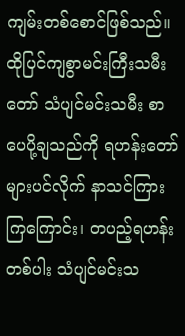ကျမ်းတစ်စောင်ဖြစ်သည်။ ထိုပြင်ကျစွာမင်းကြီးသမီးတော် သံပျင်မင်းသမီး စာပေပို့ချသည်ကို ရဟန်းတော်များပင်လိုက် နာသင်ကြား ကြကြောင်း၊ တပည့်ရဟန်းတစ်ပါး သံပျင်မင်းသ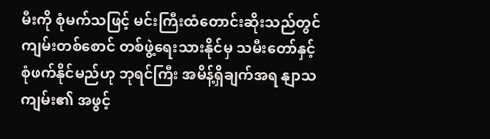မီးကို စုံမက်သဖြင့် မင်းကြီးထံတောင်းဆိုးသည်တွင် ကျမ်းတစ်စောင် တစ်ဖွဲ့ရေးသားနိုင်မှ သမီးတော်နှင့်စုံဖက်နိုင်မည်ဟု ဘုရင်ကြီး အမိန့်ရှိချက်အရ နျာသကျမ်း၏ အဖွင့်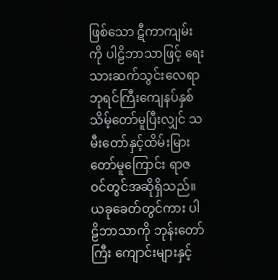ဖြစ်သော ဋီကာကျမ်းကို ပါဠိဘာသာဖြင့် ရေးသားဆက်သွင်းလေရာ ဘုရင်ကြီးကျေနပ်နှစ် သိမ့်တော်မူပြီးလျှင် သမီးတော်နှင့်ထိမ်းမြားတော်မူကြောင်း ရာဇဝင်တွင်အဆိုရှိသည်။ ယခုခေတ်တွင်ကား ပါဠိဘာသာကို ဘုန်းတော်ကြီး ကျောင်းများနှင့်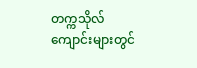တက္ကသိုလ်ကျောင်းများတွင်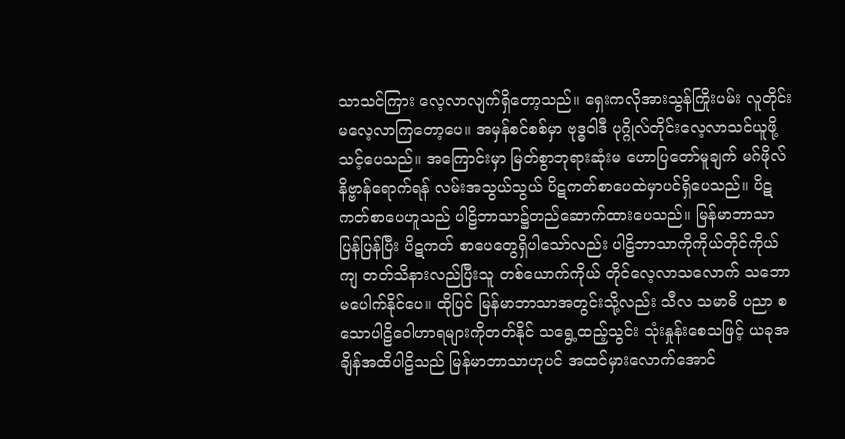သာသင်ကြား လေ့လာလျက်ရှိတော့သည်။ ရှေးကလိုအားသွန်ကြိုးပမ်း လူတိုင်းမလေ့လာကြတော့ပေ။ အမှန်စင်စစ်မှာ ဗုဒ္ဓဝါဒီ ပုဂ္ဂိုလ်တိုင်းလေ့လာသင်ယူဖို့သင့်ပေသည်။ အကြောင်းမှာ မြတ်စွာဘုရားဆုံးမ ဟောပြတော်မူချက် မဂ်ဖိုလ်နိဗ္ဗာန်ရောက်ရန် လမ်းအသွယ်သွယ် ပိဋကတ်စာပေထဲမှာပင်ရှိပေသည်။ ပိဋကတ်စာပေဟူသည် ပါဠိဘာသာ၌တည်ဆောက်ထားပေသည်။ မြန်မာဘာသာပြန်ပြန်ပြီး ပိဋကတ် စာပေတွေရှိပါသော်လည်း ပါဠိဘာသာကိုကိုယ်တိုင်ကိုယ်ကျ တတ်သိနားလည်ပြီးသူ တစ်ယောက်ကိုယ် တိုင်လေ့လာသလောက် သဘောမပေါက်နိုင်ပေ။ ထိုပြင် မြန်မာဘာသာအတွင်းသို့လည်း သီလ သမာဓိ ပညာ စသောပါဠိဝေါဟာရများကိုတတ်နိုင် သရွေ့ထည့်သွင်း သုံးနှုန်းစေသဖြင့် ယခုအချိန်အထိပါဠိသည် မြန်မာဘာသာဟုပင် အထင်မှားလောက်အောင်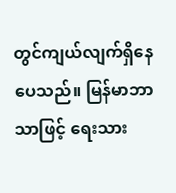တွင်ကျယ်လျက်ရှိနေပေသည်။ မြန်မာဘာသာဖြင့် ရေးသား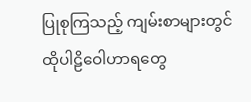ပြုစုကြသည့် ကျမ်းစာများတွင် ထိုပါဠိဝေါဟာရတွေ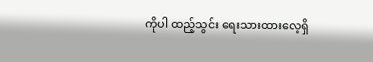ကိုပါ ထည့်သွင်း ရေးသားထားလေ့ရှိ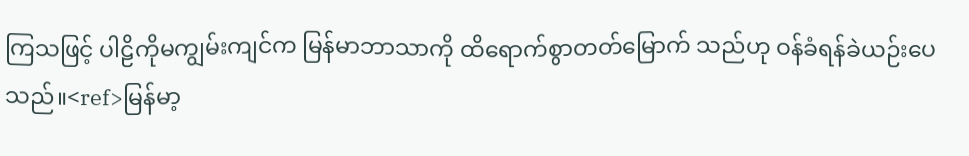ကြသဖြင့် ပါဠိကိုမကျွမ်းကျင်က မြန်မာဘာသာကို ထိရောက်စွာတတ်မြောက် သည်ဟု ဝန်ခံရန်ခဲယဉ်းပေသည်။<ref>မြန်မာ့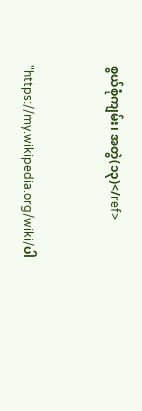စွယ်စုံကျမ်း၊ အတွဲ(၁၃)</ref>


"https://my.wikipedia.org/wiki/ပါ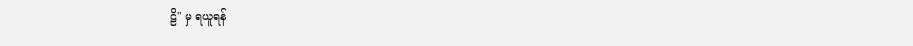ဠိ" မှ ရယူရန်